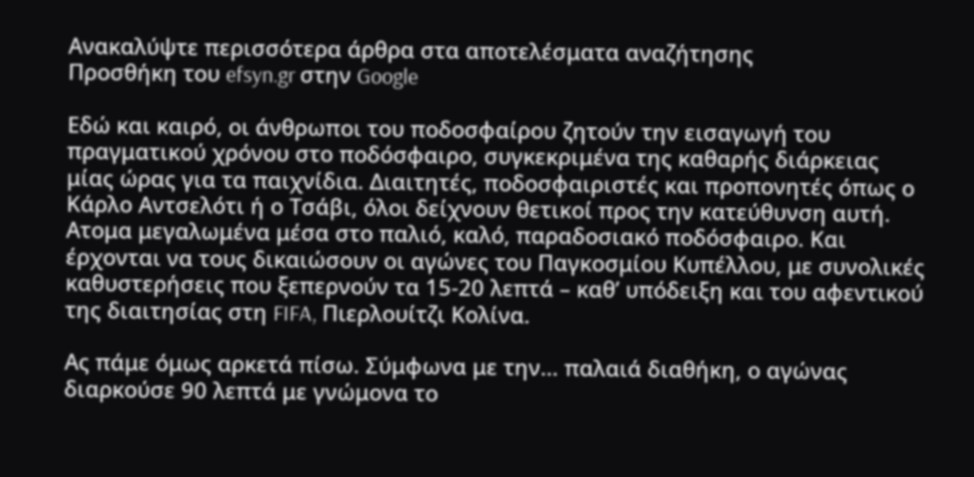Ανακαλύψτε περισσότερα άρθρα στα αποτελέσματα αναζήτησης
Προσθήκη του efsyn.gr στην Google

Εδώ και καιρό, οι άνθρωποι του ποδοσφαίρου ζητούν την εισαγωγή του πραγματικού χρόνου στο ποδόσφαιρο, συγκεκριμένα της καθαρής διάρκειας μίας ώρας για τα παιχνίδια. Διαιτητές, ποδοσφαιριστές και προπονητές όπως ο Κάρλο Αντσελότι ή ο Τσάβι, όλοι δείχνουν θετικοί προς την κατεύθυνση αυτή. Ατομα μεγαλωμένα μέσα στο παλιό, καλό, παραδοσιακό ποδόσφαιρο. Και έρχονται να τους δικαιώσουν οι αγώνες του Παγκοσμίου Κυπέλλου, με συνολικές καθυστερήσεις που ξεπερνούν τα 15-20 λεπτά – καθ’ υπόδειξη και του αφεντικού της διαιτησίας στη FIFA, Πιερλουίτζι Κολίνα.

Ας πάμε όμως αρκετά πίσω. Σύμφωνα με την… παλαιά διαθήκη, ο αγώνας διαρκούσε 90 λεπτά με γνώμονα το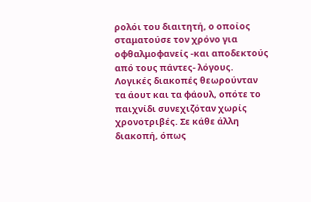ρολόι του διαιτητή, ο οποίος σταματούσε τον χρόνο για οφθαλμοφανείς -και αποδεκτούς από τους πάντες- λόγους. Λογικές διακοπές θεωρούνταν τα άουτ και τα φάουλ, οπότε το παιχνίδι συνεχιζόταν χωρίς χρονοτριβές. Σε κάθε άλλη διακοπή, όπως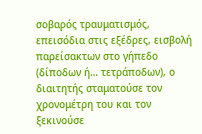σοβαρός τραυματισμός, επεισόδια στις εξέδρες, εισβολή παρείσακτων στο γήπεδο (δίποδων ή… τετράποδων), ο διαιτητής σταματούσε τον χρονομέτρη του και τον ξεκινούσε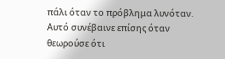πάλι όταν το πρόβλημα λυνόταν. Αυτό συνέβαινε επίσης όταν θεωρούσε ότι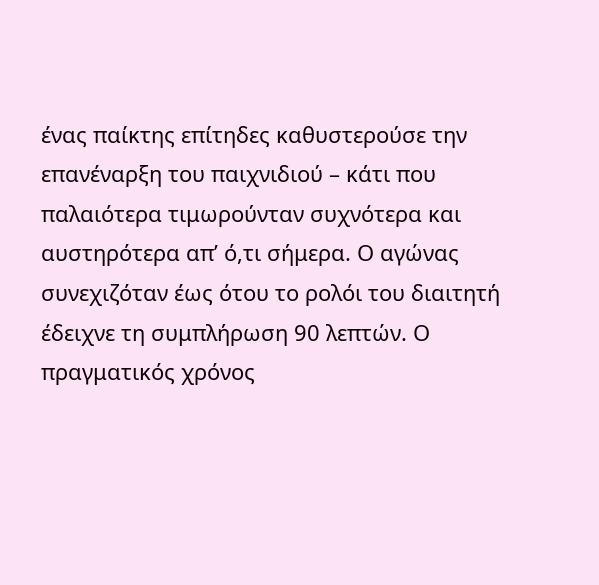ένας παίκτης επίτηδες καθυστερούσε την επανέναρξη του παιχνιδιού – κάτι που παλαιότερα τιμωρούνταν συχνότερα και αυστηρότερα απ’ ό,τι σήμερα. Ο αγώνας συνεχιζόταν έως ότου το ρολόι του διαιτητή έδειχνε τη συμπλήρωση 90 λεπτών. Ο πραγματικός χρόνος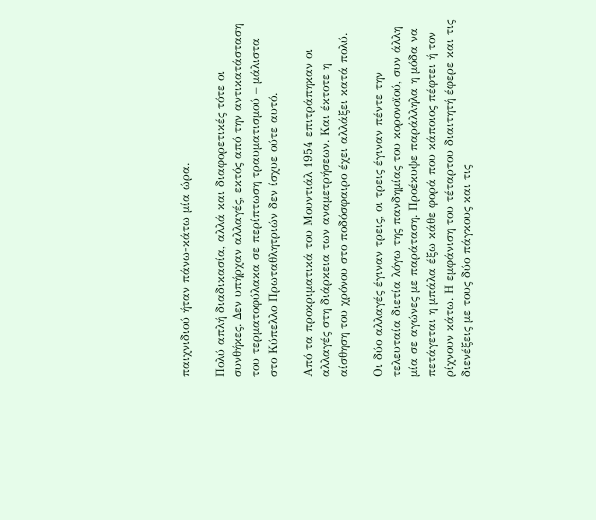παιχνιδιού ήταν πάνω-κάτω μία ώρα.

Πολύ απλή διαδικασία, αλλά και διαφορετικές τότε οι συνθήκες. Δεν υπήρχαν αλλαγές, εκτός από την αντικατάσταση του τερματοφύλακα σε περίπτωση τραυματισμού – μάλιστα στο Κύπελλο Πρωταθλητριών δεν ίσχυε ούτε αυτό.

Από τα προκριματικά του Μουντιάλ 1954 επιτράπηκαν οι αλλαγές στη διάρκεια των αναμετρήσεων. Και έκτοτε η αίσθηση του χρόνου στο ποδόσφαιρο έχει αλλάξει κατά πολύ.

Οι δύο αλλαγές έγιναν τρεις, οι τρεις έγιναν πέντε την τελευταία διετία λόγω της πανδημίας του κορονοϊού, συν άλλη μία σε αγώνες με παράταση. Προέκυψε παράλληλα η μόδα να πετάγεται η μπάλα έξω κάθε φορά που κάποιος πέφτει ή τον ρίχνουν κάτω. Η εμφάνιση του τέταρτου διαιτητή έφερε και τις διενέξεις με τους δύο πάγκους και τις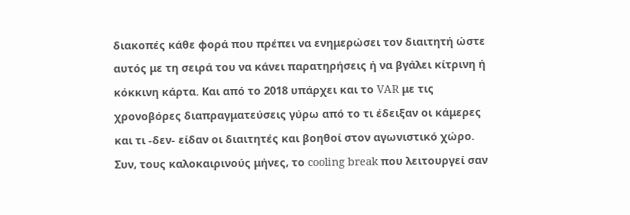διακοπές κάθε φορά που πρέπει να ενημερώσει τον διαιτητή ώστε αυτός με τη σειρά του να κάνει παρατηρήσεις ή να βγάλει κίτρινη ή κόκκινη κάρτα. Και από το 2018 υπάρχει και το VAR με τις χρονοβόρες διαπραγματεύσεις γύρω από το τι έδειξαν οι κάμερες και τι -δεν- είδαν οι διαιτητές και βοηθοί στον αγωνιστικό χώρο. Συν, τους καλοκαιρινούς μήνες, το cooling break που λειτουργεί σαν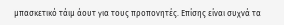μπασκετικό τάιμ άουτ για τους προπονητές. Επίσης είναι συχνά τα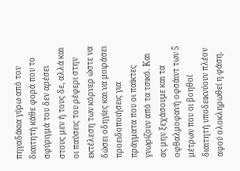πηγαδάκια γύρω από τον διαιτητή κάθε φορά που το σφύριγμά του δεν αρέσει στους μεν ή τους δε, αλλά και οι παύσεις του ρέφερι στην εκτέλεση των κόρνερ ώστε να δώσει οδηγίες και να μοιράσει προειδοποιήσεις για πράγματα που οι παίκτες γνωρίζουν από τα τσικό. Και ας μην ξεχάσουμε και τα οφθαλμοφανή οφσάιντ των 5 μέτρων που οι βοηθοί διαιτητή υποδεικνύουν πλέον αφού ολοκληρωθεί η φάση.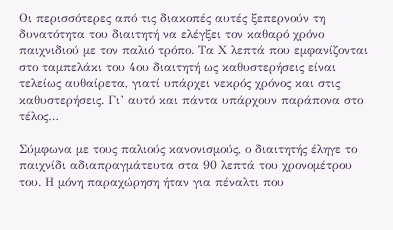Οι περισσότερες από τις διακοπές αυτές ξεπερνούν τη δυνατότητα του διαιτητή να ελέγξει τον καθαρό χρόνο παιχνιδιού με τον παλιό τρόπο. Τα Χ λεπτά που εμφανίζονται στο ταμπελάκι του 4ου διαιτητή ως καθυστερήσεις είναι τελείως αυθαίρετα, γιατί υπάρχει νεκρός χρόνος και στις καθυστερήσεις. Γι’ αυτό και πάντα υπάρχουν παράπονα στο τέλος…

Σύμφωνα με τους παλιούς κανονισμούς, ο διαιτητής έληγε το παιχνίδι αδιαπραγμάτευτα στα 90 λεπτά του χρονομέτρου του. Η μόνη παραχώρηση ήταν για πέναλτι που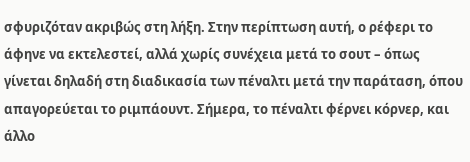σφυριζόταν ακριβώς στη λήξη. Στην περίπτωση αυτή, ο ρέφερι το άφηνε να εκτελεστεί, αλλά χωρίς συνέχεια μετά το σουτ – όπως γίνεται δηλαδή στη διαδικασία των πέναλτι μετά την παράταση, όπου απαγορεύεται το ριμπάουντ. Σήμερα, το πέναλτι φέρνει κόρνερ, και άλλο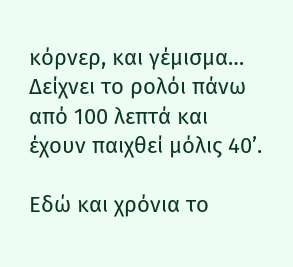κόρνερ, και γέμισμα… Δείχνει το ρολόι πάνω από 100 λεπτά και έχουν παιχθεί μόλις 40’.

Εδώ και χρόνια το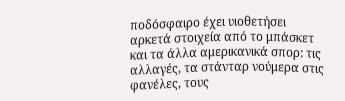ποδόσφαιρο έχει υιοθετήσει αρκετά στοιχεία από το μπάσκετ και τα άλλα αμερικανικά σπορ: τις αλλαγές, τα στάνταρ νούμερα στις φανέλες, τους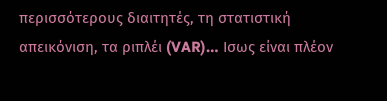περισσότερους διαιτητές, τη στατιστική απεικόνιση, τα ριπλέι (VAR)… Ισως είναι πλέον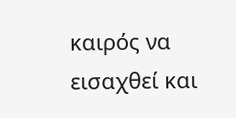καιρός να εισαχθεί και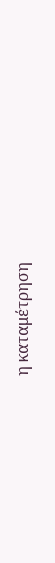η καταμέτρηση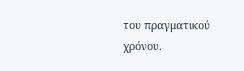του πραγματικού χρόνου.